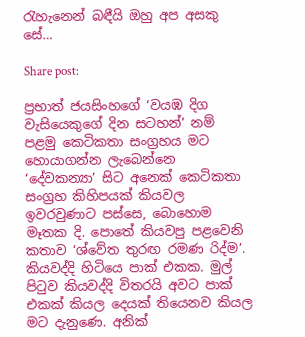රැහැනෙන් බඳීයි ඔහු අප අසකු සේ…

Share post:

ප්‍රභාත් ජයසිංහගේ ‘වයඹ දිග වැසියෙකුගේ දින සටහන්’ නම් පළමු කෙටිකතා සංග්‍රහය මට හොයාගන්න ලැබෙන්නෙ ‘දේවකන්‍යා’ සිට අනෙක් කෙටිකතා සංග්‍රහ කිහිපයක් කියවල ඉවරවුණාට පස්සෙ, බොහොම මෑතක දි. පොතේ කියවපු පළවෙනි කතාව ‘ශ්වේත තුරඟ රමණ රිද්ම’. කියවද්දි හිටියෙ පාක් එකක. මුල් පිටුව කියවද්දි විතරයි අවට පාක් එකක් කියල දෙයක් තියෙනව කියල මට දැනුණෙ. අනික්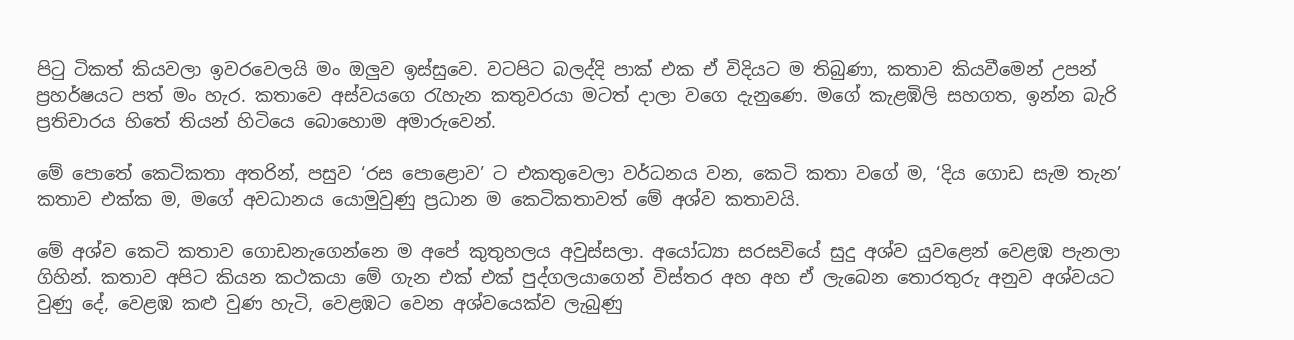පිටු ටිකත් කියවලා ඉවරවෙලයි මං ඔලුව ඉස්සුවෙ. වටපිට බලද්දි පාක් එක ඒ විදියට ම තිබුණා, කතාව කියවීමෙන් උපන් ප්‍රහර්ෂයට පත් මං හැර. කතාවෙ අස්වයගෙ රැහැන කතුවරයා මටත් දාලා වගෙ දැනුණෙ. මගේ කැළඹිලි සහගත, ඉන්න බැරි ප්‍රතිචාරය හිතේ තියන් හිටියෙ බොහොම අමාරුවෙන්.

මේ පොතේ කෙටිකතා අතරින්, පසුව ‘රස පොළොව’ ට එකතුවෙලා වර්ධනය වන, කෙටි කතා වගේ ම, ‘දිය ගොඩ සැම තැන’ කතාව එක්ක ම, මගේ අවධානය යොමුවුණු ප්‍රධාන ම කෙටිකතාවත් මේ අශ්ව කතාවයි.

මේ අශ්ව කෙටි කතාව ගොඩනැගෙන්නෙ ම අපේ කුතුහලය අවුස්සලා. අයෝධ්‍යා සරසවියේ සුදු අශ්ව යුවළෙන් වෙළඹ පැනලා ගිහින්. කතාව අපිට කියන කථකයා මේ ගැන එක් එක් පුද්ගලයාගෙන් විස්තර අහ අහ ඒ ලැබෙන තොරතුරු අනුව අශ්වයට වුණු දේ, වෙළඹ කළු වුණ හැටි, වෙළඹට වෙන අශ්වයෙක්ව ලැබුණු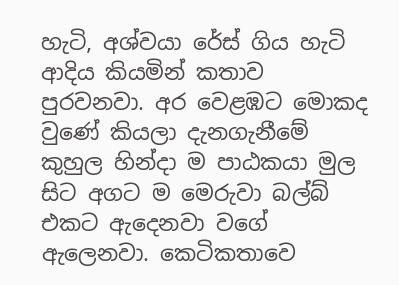හැටි, අශ්වයා රේස් ගිය හැටි ආදිය කියමින් කතාව පුරවනවා. අර වෙළඹට මොකද වුණේ කියලා දැනගැනීමේ කුහුල හින්දා ම පාඨකයා මුල සිට අගට ම මෙරුවා බල්බ් එ‍කට ඇදෙනවා වගේ ඇලෙනවා. කෙටිකතාවෙ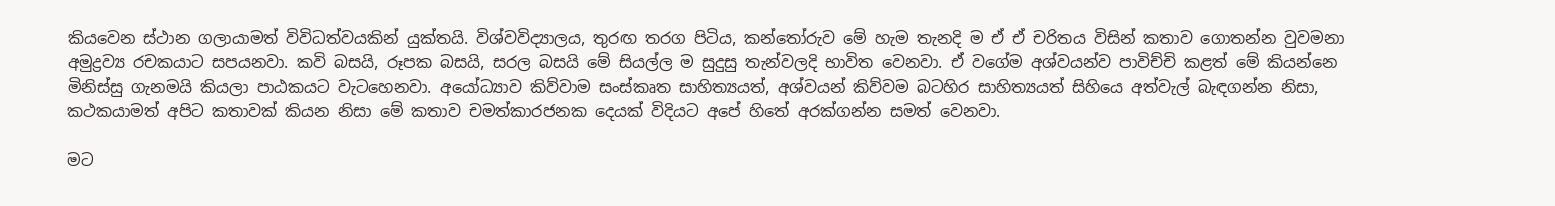කියවෙන ස්ථාන ගලායාමත් විවිධත්වයකින් යුක්තයි. විශ්වවිද්‍යාලය, තුරඟ තරග පිටිය, කන්තෝරුව මේ හැම තැන‍දි ම ඒ ඒ චරිතය විසින් කතාව ගොතන්න වුවමනා අමුද්‍රව්‍ය රචකයාට සපයනවා. කවි බසයි, රූපක බසයි, සරල බසයි මේ සියල්ල ම සුදුසු තැන්වලදි භාවිත වෙනවා. ඒ වගේම අශ්වයන්ව පාවිච්චි කළත් මේ කියන්නෙ මිනිස්සු ගැනමයි කියලා පාඨකයට වැටහෙනවා. අයෝධ්‍යාව කිව්වාම සංස්කෘත සාහිත්‍යයත්, අශ්වයන් කිව්වම බටහිර සාහිත්‍යයත් සිහියෙ අත්වැල් බැඳගන්න නිසා, කථකයාමත් අපිට කතාවක් කියන නිසා මේ කතාව චමත්කාරජනක දෙයක් විදියට අපේ හිතේ අරක්ගන්න සමත් වෙනවා.

මට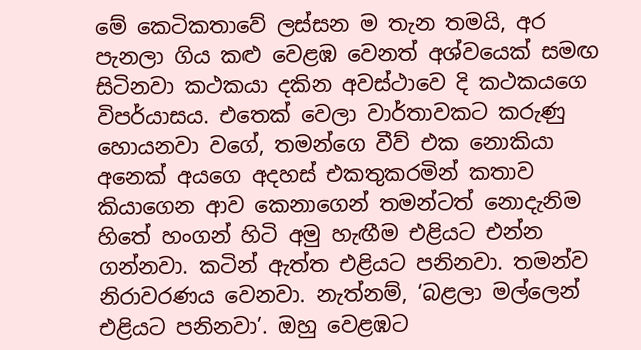මේ කෙටිකතාවේ ලස්සන ම තැන තමයි, අර පැනලා ගිය කළු වෙළඹ වෙනත් අ‍ශ්වයෙක් සමඟ සිටිනවා කථකයා දකින අවස්ථාවෙ දි කථකයගෙ විපර්යාසය. එතෙක් වෙලා වාර්තාවකට කරුණු හොයනවා වගේ, තමන්ගෙ වීව් එක නොකියා අනෙක් අයගෙ අදහස් එකතුකරමින් කතාව කියාගෙන ආව කෙනාගෙන් තමන්ටත් නොදැනිම හිතේ හංගන් හිටි අමු හැඟීම එළියට එන්න ගන්නවා. කටින් ඇත්ත එළියට පනිනවා. තමන්ව නිරාවරණය වෙනවා. නැත්නම්, ‘බළලා මල්ලෙන් එළියට පනිනවා’. ඔහු වෙළඹට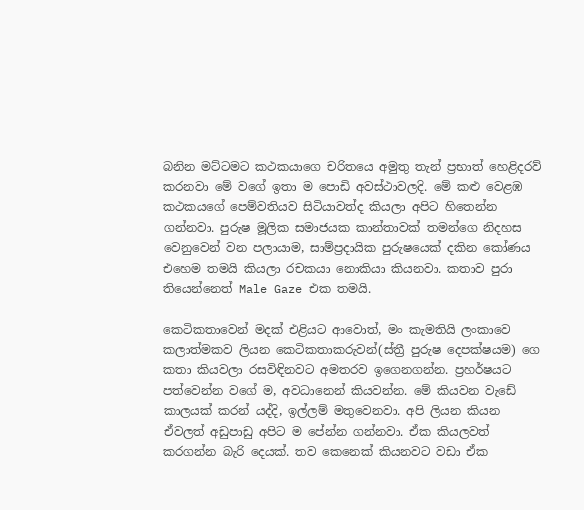බනින මට්ටමට කථකයාගෙ චරිතයෙ අමුතු තැන් ප්‍රභාත් හෙළිදරව් කරනවා මේ වගේ ඉතා ම පොඩි අවස්ථාවලදි. මේ කළු වෙළඹ කථකයගේ පෙම්වතියව සිටියාවත්ද කියලා අපිට හිතෙන්න ගන්නවා. පුරුෂ මූලික සමාජයක කාන්තාවක් තමන්ගෙ නිදහස වෙනුවෙන් වන පලායාම, සාම්ප්‍රදායික පුරුෂයෙක් දකින කෝණය එහෙම තමයි කියලා රචකයා නොකියා කියනවා. කතාව පුරා තියෙන්නෙත් Male Gaze එක තමයි.

කෙටිකතාවෙන් මදක් එළියට ආවොත්, මං කැමතියි ලංකාවෙ කලාත්මකව ලියන කෙටිකතාකරුවන්(ස්ත්‍රී පුරුෂ දෙපක්ෂයම) ගෙ කතා කියවලා රසවිඳිනවට අමතරව ඉගෙනගන්න. ප්‍රහර්ෂයට පත්වෙන්න වගේ ම, අවධානෙන් කියවන්න. මේ කියවන වැඩේ කාලයක් කරන් යද්දි, ඉල්ලම් මතුවෙනවා. අපි ලියන කියන ඒවලත් අඩුපාඩු අපිට ම පේන්න ගන්නවා. ඒක කියලවත් කරගන්න බැරි දෙයක්. තව කෙනෙක් කියනවට වඩා ඒක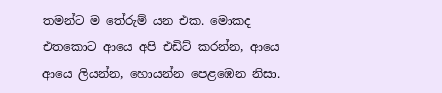තමන්ට ම තේරුම් යන එක. මොකද එතකොට ආයෙ අපි එඩිට් කරන්න, ආයෙ ආයෙ ලියන්න, හොයන්න පෙළඹෙන නිසා.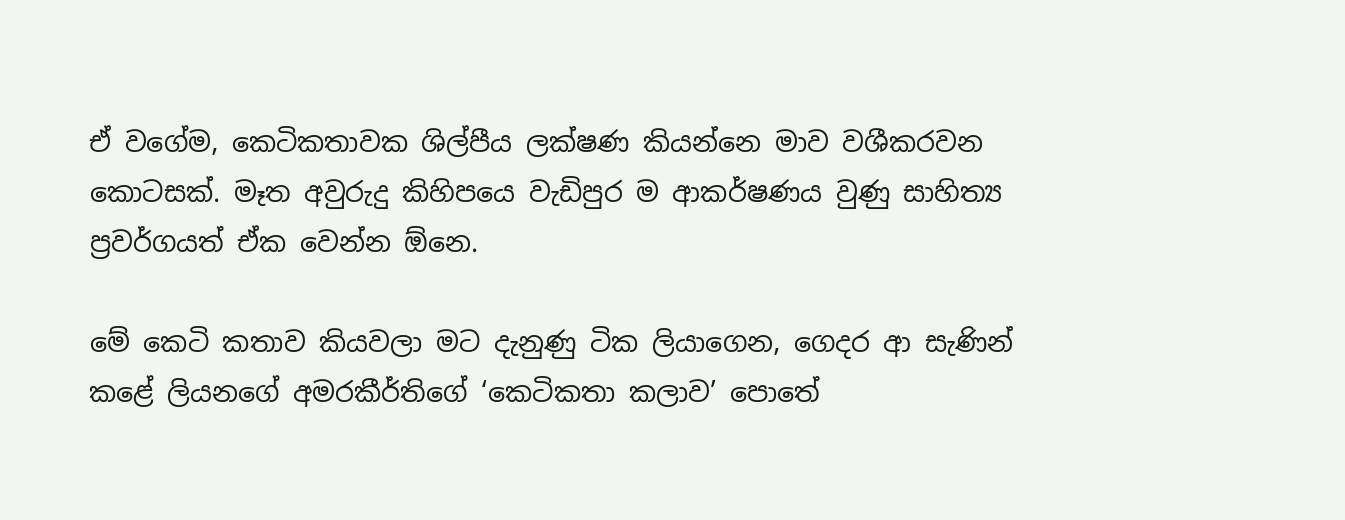ඒ වගේම, කෙටිකතාවක ශිල්පීය ලක්ෂණ කියන්නෙ මාව වශීකරවන කොටසක්. මෑත අවුරුදු කිහිපයෙ වැඩිපුර ම ආකර්ෂණය වුණු සාහිත්‍ය ප්‍රවර්ගයත් ඒක වෙන්න ඕනෙ.

මේ කෙටි කතාව කියවලා මට දැනුණු ටික ලියාගෙන, ගෙදර ආ සැණින් කළේ ලියනගේ අමරකීර්තිගේ ‘කෙටිකතා කලාව’ පොතේ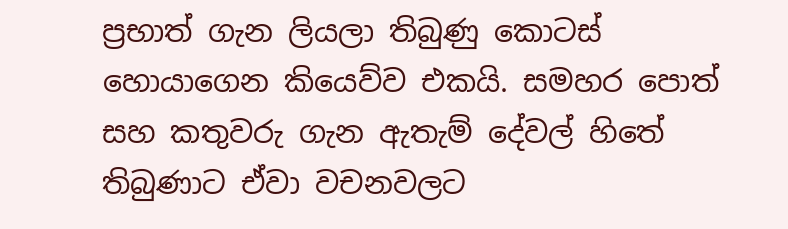ප්‍රභාත් ගැන ලියලා තිබුණු කොටස් හොයාගෙන කියෙව්ව එකයි. සමහර පොත් සහ කතුවරු ගැන ඇතැම් දේවල් හිතේ තිබුණාට ඒවා වචනවලට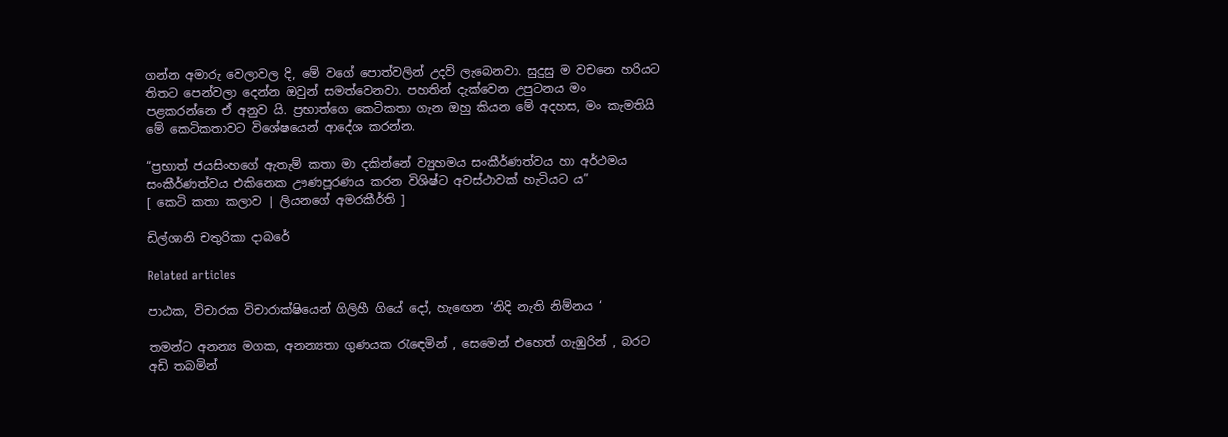ගන්න අමාරු වෙලාවල දි, මේ වගේ පොත්වලින් උදව් ලැබෙනවා. සුදුසු ම වචනෙ හරියට තිතට පෙන්වලා දෙන්න ඔවුන් සමත්වෙනවා. පහතින් දැක්වෙන උපුටනය මං පළකරන්නෙ ඒ අනුව යි. ප්‍රභාත්ගෙ කෙටිකතා ගැන ඔහු කියන මේ අදහස, මං කැමතියි මේ කෙටිකතාවට විශේෂයෙන් ආදේශ කරන්න.

“ප්‍රභාත් ජයසිංහගේ ඇතැම් කතා මා දකින්නේ ව්‍යුහමය සංකීර්ණත්වය හා අර්ථමය සංකීර්ණත්වය එකිනෙක ඌණපූරණය කරන විශිෂ්ට අවස්ථාවක් හැටියට ය”
[ කෙටි කතා කලාව | ලියනගේ අමරකීර්ති ]

ඩිල්ශානි චතුරිකා දාබරේ

Related articles

පාඨක, විචාරක විචාරාක්ෂියෙන් ගිලිහී ගියේ දෝ, හැඟෙන ‘නිදි නැති නිම්නය ‘

තමන්ට අනන්‍ය මගක, අනන්‍යතා ගුණයක රැඳෙමින් , සෙමෙන් එහෙත් ගැඹුරින් , බරට අඩි තබමින්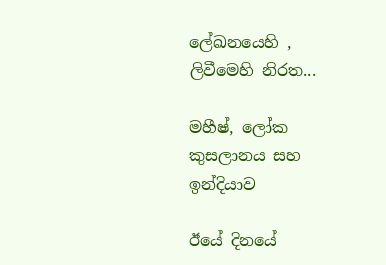ලේඛනයෙහි , ලිවීමෙහි නිරත...

මහීෂ්, ලෝක කුසලානය සහ ඉන්දියාව

ඊයේ දිනයේ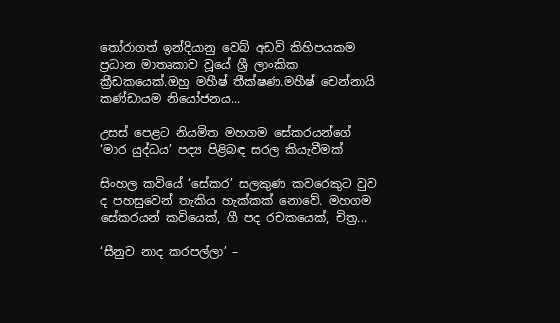තෝරාගත් ඉන්දියානු වෙබ් අඩවි කිහිපයකම ප්‍රධාන මාතෘකාව වූයේ ශ්‍රී ලාංකික ක්‍රීඩකයෙක්.ඔහු මහීෂ් තීක්ෂණ.මහීෂ් චෙන්නායි කණ්ඩායම නියෝජනය...

උසස් පෙළට නියමිත මහගම සේකරයන්ගේ ‘මාර යුද්ධය’ පද්‍ය පිළිබඳ සරල කියැවීමක්

සිංහල කවියේ ‘සේකර’ සලකුණ කවරෙකුට වුව ද පහසුවෙන් තැකිය හැක්කක් නොවේ. මහගම සේකරයන් කවියෙක්, ගී පද රචකයෙක්, චිත්‍ර...

‘සීනුව නාද කරපල්ලා’ –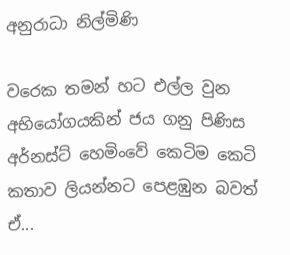අනුරාධා නිල්මිණි

වරෙක තමන් හට එල්ල වුන අභියෝගයකින් ජය ගනු පිණිස අර්නස්ට් හෙමිංවේ කෙටිම කෙටි කතාව ලියන්නට පෙළඹුන බවත් ඒ...